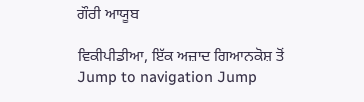ਗੌਰੀ ਆਯੂਬ

ਵਿਕੀਪੀਡੀਆ, ਇੱਕ ਅਜ਼ਾਦ ਗਿਆਨਕੋਸ਼ ਤੋਂ
Jump to navigation Jump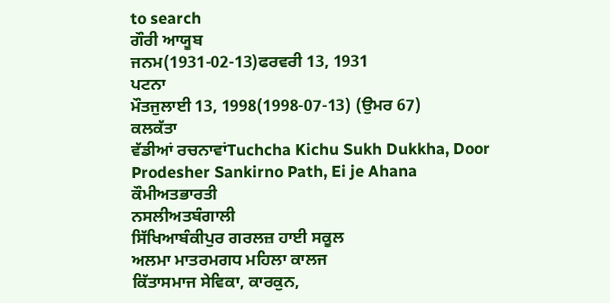to search
ਗੌਰੀ ਆਯੂਬ
ਜਨਮ(1931-02-13)ਫਰਵਰੀ 13, 1931
ਪਟਨਾ
ਮੌਤਜੁਲਾਈ 13, 1998(1998-07-13) (ਉਮਰ 67)
ਕਲਕੱਤਾ
ਵੱਡੀਆਂ ਰਚਨਾਵਾਂTuchcha Kichu Sukh Dukkha, Door Prodesher Sankirno Path, Ei je Ahana
ਕੌਮੀਅਤਭਾਰਤੀ
ਨਸਲੀਅਤਬੰਗਾਲੀ
ਸਿੱਖਿਆਬੰਕੀਪੁਰ ਗਰਲਜ਼ ਹਾਈ ਸਕੂਲ
ਅਲਮਾ ਮਾਤਰਮਗਧ ਮਹਿਲਾ ਕਾਲਜ
ਕਿੱਤਾਸਮਾਜ ਸੇਵਿਕਾ, ਕਾਰਕੁਨ,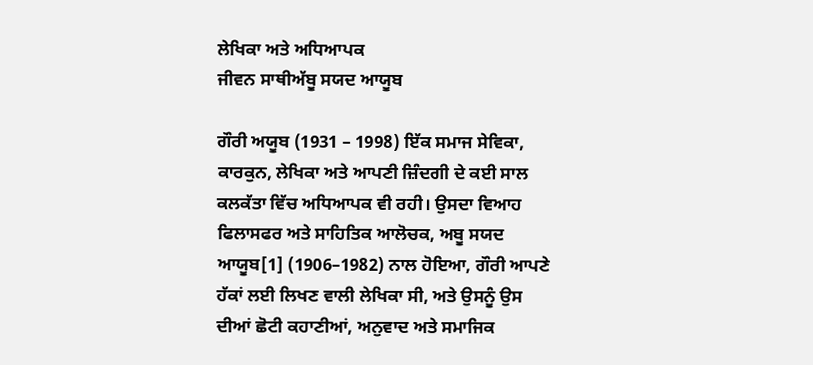ਲੇਖਿਕਾ ਅਤੇ ਅਧਿਆਪਕ
ਜੀਵਨ ਸਾਥੀਅੱਬੂ ਸਯਦ ਆਯੂਬ

ਗੌਰੀ ਅਯੂਬ (1931 – 1998) ਇੱਕ ਸਮਾਜ ਸੇਵਿਕਾ, ਕਾਰਕੁਨ, ਲੇਖਿਕਾ ਅਤੇ ਆਪਣੀ ਜ਼ਿੰਦਗੀ ਦੇ ਕਈ ਸਾਲ ਕਲਕੱਤਾ ਵਿੱਚ ਅਧਿਆਪਕ ਵੀ ਰਹੀ। ਉਸਦਾ ਵਿਆਹ ਫਿਲਾਸਫਰ ਅਤੇ ਸਾਹਿਤਿਕ ਆਲੋਚਕ, ਅਬੂ ਸਯਦ ਆਯੂਬ[1] (1906–1982) ਨਾਲ ਹੋਇਆ, ਗੌਰੀ ਆਪਣੇ ਹੱਕਾਂ ਲਈ ਲਿਖਣ ਵਾਲੀ ਲੇਖਿਕਾ ਸੀ, ਅਤੇ ਉਸਨੂੰ ਉਸ ਦੀਆਂ ਛੋਟੀ ਕਹਾਣੀਆਂ, ਅਨੁਵਾਦ ਅਤੇ ਸਮਾਜਿਕ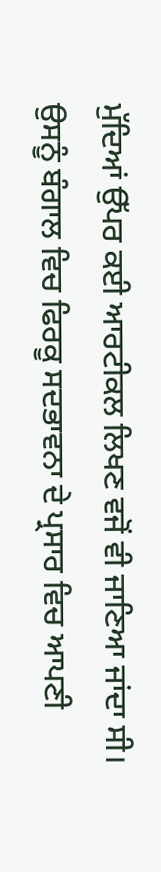ਮੁੱਦਿਆਂ ਉੱਪਰ ਕਈ ਆਰਟੀਕਲ ਲਿਖਣ ਵਜੋਂ ਵੀ ਜਾਣਿਆ ਜਾਂਦਾ ਸੀ। ਉਸਨੂੰ ਬੰਗਾਲ ਵਿਚ ਫਿਰਕੂ ਸਦਭਾਵਨਾ ਦੇ ਪ੍ਰਸਾਰ ਵਿਚ ਆਪਣੀ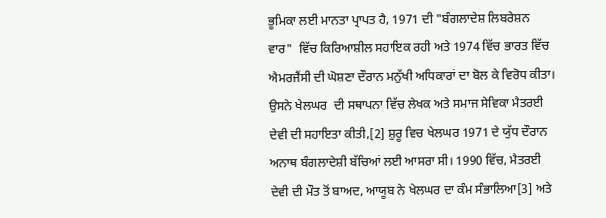ਭੂਮਿਕਾ ਲਈ ਮਾਨਤਾ ਪ੍ਰਾਪਤ ਹੈ, 1971 ਦੀ "ਬੰਗਲਾਦੇਸ਼ ਲਿਬਰੇਸ਼ਨ ਵਾਰ"  ਵਿੱਚ ਕਿਰਿਆਸ਼ੀਲ ਸਹਾਇਕ ਰਹੀ ਅਤੇ 1974 ਵਿੱਚ ਭਾਰਤ ਵਿੱਚ ਐਮਰਜੈਂਸੀ ਦੀ ਘੋਸ਼ਣਾ ਦੌਰਾਨ ਮਨੁੱਖੀ ਅਧਿਕਾਰਾਂ ਦਾ ਬੋਲ ਕੇ ਵਿਰੋਧ ਕੀਤਾ। ਉਸਨੇ ਖੇਲਘਰ  ਦੀ ਸਥਾਪਨਾ ਵਿੱਚ ਲੇਖਕ ਅਤੇ ਸਮਾਜ ਸੇਵਿਕਾ ਮੈਤਰਈ ਦੇਵੀ ਦੀ ਸਹਾਇਤਾ ਕੀਤੀ,[2] ਸ਼ੁਰੂ ਵਿਚ ਖੇਲਘਰ 1971 ਦੇ ਯੁੱਧ ਦੌਰਾਨ ਅਨਾਥ ਬੰਗਲਾਦੇਸ਼ੀ ਬੱਚਿਆਂ ਲਈ ਆਸਰਾ ਸੀ। 1990 ਵਿੱਚ, ਮੈਤਰਈ ਦੇਵੀ ਦੀ ਮੌਤ ਤੋਂ ਬਾਅਦ, ਆਯੂਬ ਨੇ ਖੇਲਘਰ ਦਾ ਕੰਮ ਸੰਭਾਲਿਆ[3] ਅਤੇ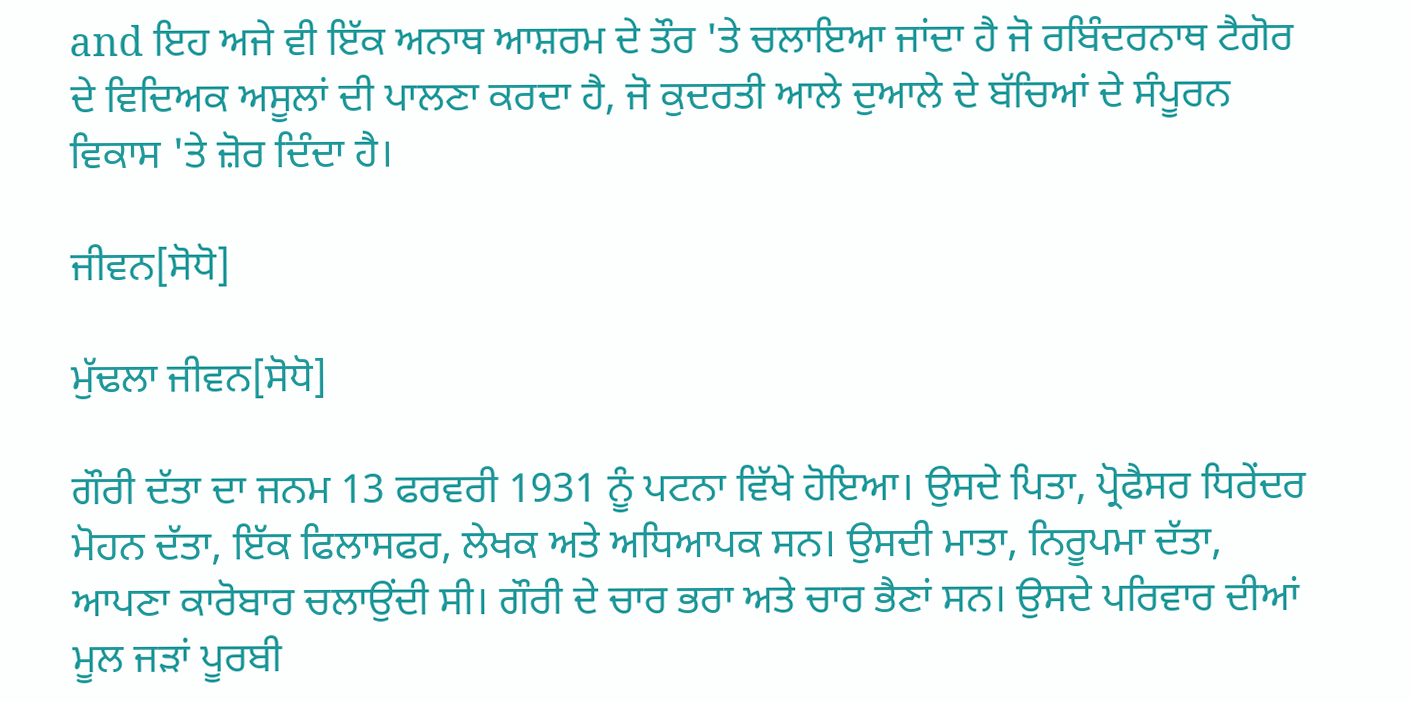and ਇਹ ਅਜੇ ਵੀ ਇੱਕ ਅਨਾਥ ਆਸ਼ਰਮ ਦੇ ਤੌਰ 'ਤੇ ਚਲਾਇਆ ਜਾਂਦਾ ਹੈ ਜੋ ਰਬਿੰਦਰਨਾਥ ਟੈਗੋਰ ਦੇ ਵਿਦਿਅਕ ਅਸੂਲਾਂ ਦੀ ਪਾਲਣਾ ਕਰਦਾ ਹੈ, ਜੋ ਕੁਦਰਤੀ ਆਲੇ ਦੁਆਲੇ ਦੇ ਬੱਚਿਆਂ ਦੇ ਸੰਪੂਰਨ ਵਿਕਾਸ 'ਤੇ ਜ਼ੋਰ ਦਿੰਦਾ ਹੈ।

ਜੀਵਨ[ਸੋਧੋ]

ਮੁੱਢਲਾ ਜੀਵਨ[ਸੋਧੋ]

ਗੌਰੀ ਦੱਤਾ ਦਾ ਜਨਮ 13 ਫਰਵਰੀ 1931 ਨੂੰ ਪਟਨਾ ਵਿੱਖੇ ਹੋਇਆ। ਉਸਦੇ ਪਿਤਾ, ਪ੍ਰੋਫੈਸਰ ਧਿਰੇਂਦਰ ਮੋਹਨ ਦੱਤਾ, ਇੱਕ ਫਿਲਾਸਫਰ, ਲੇਖਕ ਅਤੇ ਅਧਿਆਪਕ ਸਨ। ਉਸਦੀ ਮਾਤਾ, ਨਿਰੂਪਮਾ ਦੱਤਾ, ਆਪਣਾ ਕਾਰੋਬਾਰ ਚਲਾਉਂਦੀ ਸੀ। ਗੌਰੀ ਦੇ ਚਾਰ ਭਰਾ ਅਤੇ ਚਾਰ ਭੈਣਾਂ ਸਨ। ਉਸਦੇ ਪਰਿਵਾਰ ਦੀਆਂ ਮੂਲ ਜੜਾਂ ਪੂਰਬੀ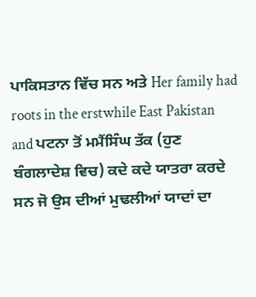ਪਾਕਿਸਤਾਨ ਵਿੱਚ ਸਨ ਅਤੇ Her family had roots in the erstwhile East Pakistan and ਪਟਨਾ ਤੋਂ ਮਮੈਂਸਿੰਘ ਤੱਕ (ਹੁਣ ਬੰਗਲਾਦੇਸ਼ ਵਿਚ) ਕਦੇ ਕਦੇ ਯਾਤਰਾ ਕਰਦੇ ਸਨ ਜੋ ਉਸ ਦੀਆਂ ਮੁਢਲੀਆਂ ਯਾਦਾਂ ਦਾ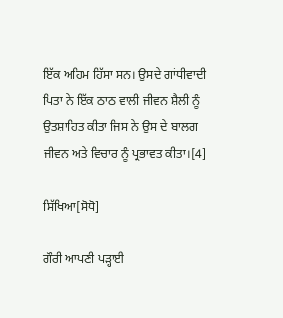ਇੱਕ ਅਹਿਮ ਹਿੱਸਾ ਸਨ। ਉਸਦੇ ਗਾਂਧੀਵਾਦੀ ਪਿਤਾ ਨੇ ਇੱਕ ਠਾਠ ਵਾਲੀ ਜੀਵਨ ਸ਼ੈਲੀ ਨੂੰ ਉਤਸ਼ਾਹਿਤ ਕੀਤਾ ਜਿਸ ਨੇ ਉਸ ਦੇ ਬਾਲਗ ਜੀਵਨ ਅਤੇ ਵਿਚਾਰ ਨੂੰ ਪ੍ਰਭਾਵਤ ਕੀਤਾ।[4]

ਸਿੱਖਿਆ[ਸੋਧੋ]

ਗੌਰੀ ਆਪਣੀ ਪੜ੍ਹਾਈ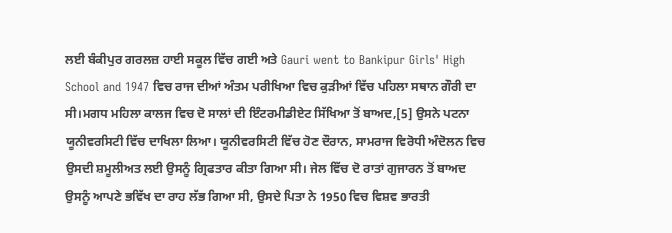ਲਈ ਬੰਕੀਪੁਰ ਗਰਲਜ਼ ਹਾਈ ਸਕੂਲ ਵਿੱਚ ਗਈ ਅਤੇ Gauri went to Bankipur Girls' High School and 1947 ਵਿਚ ਰਾਜ ਦੀਆਂ ਅੰਤਮ ਪਰੀਖਿਆ ਵਿਚ ਕੁੜੀਆਂ ਵਿੱਚ ਪਹਿਲਾ ਸਥਾਨ ਗੌਰੀ ਦਾ ਸੀ।ਮਗਧ ਮਹਿਲਾ ਕਾਲਜ ਵਿਚ ਦੋ ਸਾਲਾਂ ਦੀ ਇੰਟਰਮੀਡੀਏਟ ਸਿੱਖਿਆ ਤੋਂ ਬਾਅਦ,[5] ਉਸਨੇ ਪਟਨਾ ਯੂਨੀਵਰਸਿਟੀ ਵਿੱਚ ਦਾਖਿਲਾ ਲਿਆ। ਯੂਨੀਵਰਸਿਟੀ ਵਿੱਚ ਹੋਣ ਦੌਰਾਨ, ਸਾਮਰਾਜ ਵਿਰੋਧੀ ਅੰਦੋਲਨ ਵਿਚ ਉਸਦੀ ਸ਼ਮੂਲੀਅਤ ਲਈ ਉਸਨੂੰ ਗ੍ਰਿਫਤਾਰ ਕੀਤਾ ਗਿਆ ਸੀ। ਜੇਲ ਵਿੱਚ ਦੋ ਰਾਤਾਂ ਗੁਜਾਰਨ ਤੋਂ ਬਾਅਦ ਉਸਨੂੰ ਆਪਣੇ ਭਵਿੱਖ ਦਾ ਰਾਹ ਲੱਭ ਗਿਆ ਸੀ, ਉਸਦੇ ਪਿਤਾ ਨੇ 1950 ਵਿਚ ਵਿਸ਼ਵ ਭਾਰਤੀ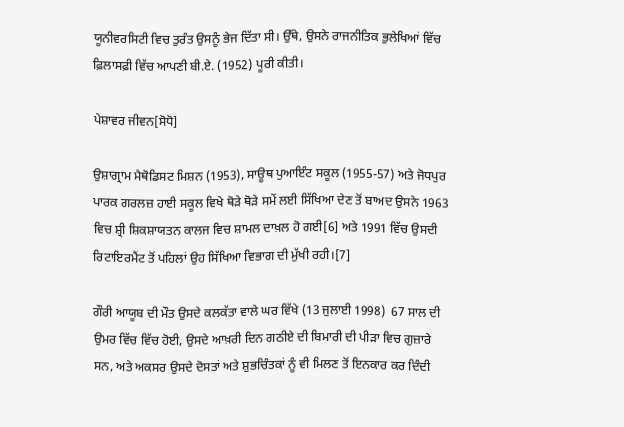ਯੂਨੀਵਰਸਿਟੀ ਵਿਚ ਤੁਰੰਤ ਉਸਨੂੰ ਭੇਜ ਦਿੱਤਾ ਸੀ। ਉੱਥੇ, ਉਸਨੇ ਰਾਜਨੀਤਿਕ ਭੁਲੇਖਿਆਂ ਵਿੱਚ ਫ਼ਿਲਾਸਫ਼ੀ ਵਿੱਚ ਆਪਣੀ ਬੀ.ਏ. (1952) ਪੂਰੀ ਕੀਤੀ।

ਪੇਸ਼ਾਵਰ ਜੀਵਨ[ਸੋਧੋ]

ਉਸ਼ਾਗ੍ਰਾਮ ਮੈਥੋਡਿਸਟ ਮਿਸ਼ਨ (1953), ਸਾਊਥ ਪੁਆਇੰਟ ਸਕੂਲ (1955-57) ਅਤੇ ਜੋਧਪੁਰ ਪਾਰਕ ਗਰਲਜ਼ ਹਾਈ ਸਕੂਲ ਵਿਖੇ ਥੋੜੇ ਥੋੜੇ ਸਮੇਂ ਲਈ ਸਿੱਖਿਆ ਦੇਣ ਤੋਂ ਬਾਅਦ ਉਸਨੇ 1963 ਵਿਚ ਸ਼੍ਰੀ ਸ਼ਿਕਸ਼ਾਯਤਨ ਕਾਲਜ ਵਿਚ ਸ਼ਾਮਲ ਦਾਖ਼ਲ ਹੋ ਗਈ[6] ਅਤੇ 1991 ਵਿੱਚ ਉਸਦੀ ਰਿਟਾਇਰਮੈਂਟ ਤੋਂ ਪਹਿਲਾਂ ਉਹ ਸਿੱਖਿਆ ਵਿਭਾਗ ਦੀ ਮੁੱਖੀ ਰਹੀ।[7]

ਗੌਰੀ ਆਯੂਬ ਦੀ ਮੌਤ ਉਸਦੇ ਕਲਕੱਤਾ ਵਾਲੇ ਘਰ ਵਿੱਖੇ (13 ਜੁਲਾਈ 1998)  67 ਸਾਲ ਦੀ ਉਮਰ ਵਿੱਚ ਵਿੱਚ ਹੋਈ, ਉਸਦੇ ਆਖ਼ਰੀ ਦਿਨ ਗਠੀਏ ਦੀ ਬਿਮਾਰੀ ਦੀ ਪੀੜਾ ਵਿਚ ਗੁਜ਼ਾਰੇ ਸਨ, ਅਤੇ ਅਕਸਰ ਉਸਦੇ ਦੋਸਤਾਂ ਅਤੇ ਸ਼ੁਭਚਿੰਤਕਾਂ ਨੂੰ ਵੀ ਮਿਲਣ ਤੋਂ ਇਨਕਾਰ ਕਰ ਦਿੰਦੀ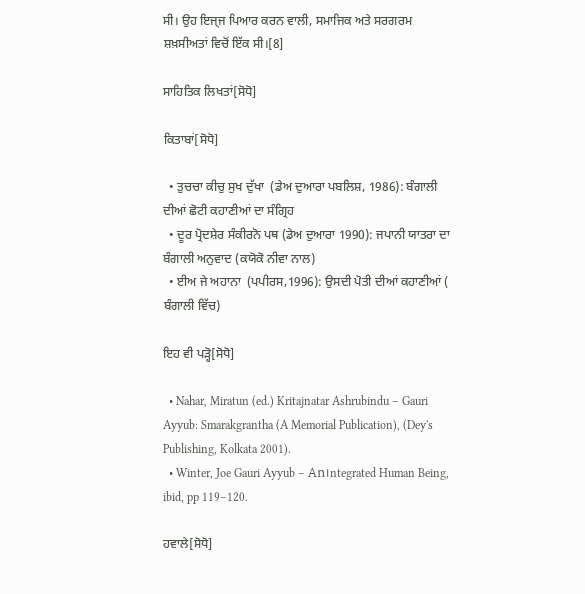ਸੀ। ਉਹ ਇਜ੍ਜ ਪਿਆਰ ਕਰਨ ਵਾਲੀ, ਸਮਾਜਿਕ ਅਤੇ ਸਰਗਰਮ ਸ਼ਖ਼ਸੀਅਤਾਂ ਵਿਚੋਂ ਇੱਕ ਸੀ।[8]

ਸਾਹਿਤਿਕ ਲਿਖਤਾਂ[ਸੋਧੋ]

ਕਿਤਾਬਾਂ[ਸੋਧੋ]

  • ਤੁਚਚਾ ਕੀਚੁ ਸੁਖ ਦੁੱਖਾ  (ਡੇਅ ਦੁਆਰਾ ਪਬਲਿਸ਼, 1986): ਬੰਗਾਲੀ ਦੀਆਂ ਛੋਟੀ ਕਹਾਣੀਆਂ ਦਾ ਸੰਗ੍ਰਿਹ
  • ਦੂਰ ਪ੍ਰੋਦਸ਼ੇਰ ਸੰਕੀਰਨੋ ਪਥ (ਡੇਅ ਦੁਆਰਾ 1990): ਜਪਾਨੀ ਯਾਤਰਾ ਦਾ ਬੰਗਾਲੀ ਅਨੁਵਾਦ (ਕਯੋਕੋ ਨੀਵਾ ਨਾਲ)
  • ਈਅ ਜੇ ਅਹਾਨਾ  (ਪਪੀਰਸ,1996): ਉਸਦੀ ਪੋਤੀ ਦੀਆਂ ਕਹਾਣੀਆਂ ( ਬੰਗਾਲੀ ਵਿੱਚ)

ਇਹ ਵੀ ਪੜ੍ਹੋ[ਸੋਧੋ]

  • Nahar, Miratun (ed.) Kritajnatar Ashrubindu – Gauri Ayyub: Smarakgrantha (A Memorial Publication), (Dey's Publishing, Kolkata 2001).
  • Winter, Joe Gauri Ayyub – An।ntegrated Human Being, ibid, pp 119–120.

ਹਵਾਲੇ[ਸੋਧੋ]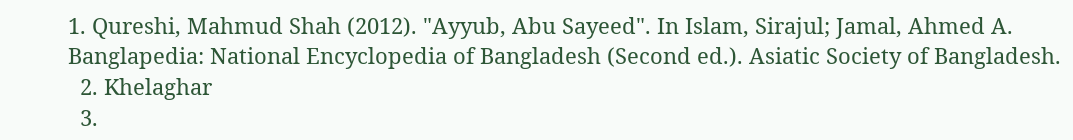1. Qureshi, Mahmud Shah (2012). "Ayyub, Abu Sayeed". In Islam, Sirajul; Jamal, Ahmed A. Banglapedia: National Encyclopedia of Bangladesh (Second ed.). Asiatic Society of Bangladesh.
  2. Khelaghar
  3.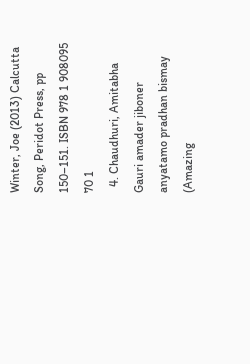Winter, Joe (2013) Calcutta Song, Peridot Press, pp 150–151. ISBN 978 1 908095 70 1
  4. Chaudhuri, Amitabha Gauri amader jiboner anyatamo pradhan bismay (Amazing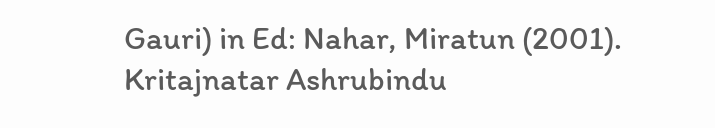Gauri) in Ed: Nahar, Miratun (2001). Kritajnatar Ashrubindu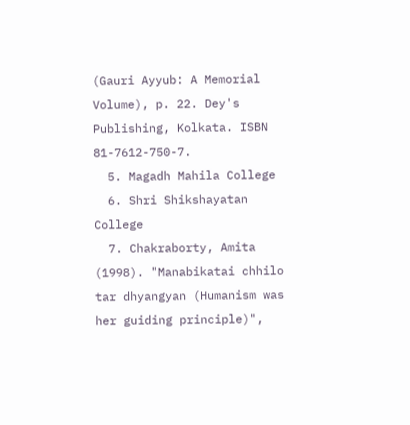(Gauri Ayyub: A Memorial Volume), p. 22. Dey's Publishing, Kolkata. ISBN 81-7612-750-7.
  5. Magadh Mahila College
  6. Shri Shikshayatan College
  7. Chakraborty, Amita (1998). "Manabikatai chhilo tar dhyangyan (Humanism was her guiding principle)",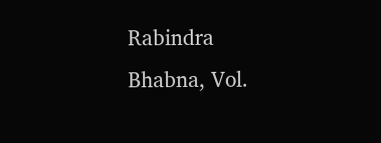Rabindra Bhabna, Vol.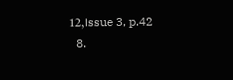12,।ssue 3, p.42
  8.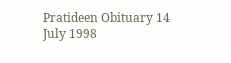Pratideen Obituary 14 July 1998